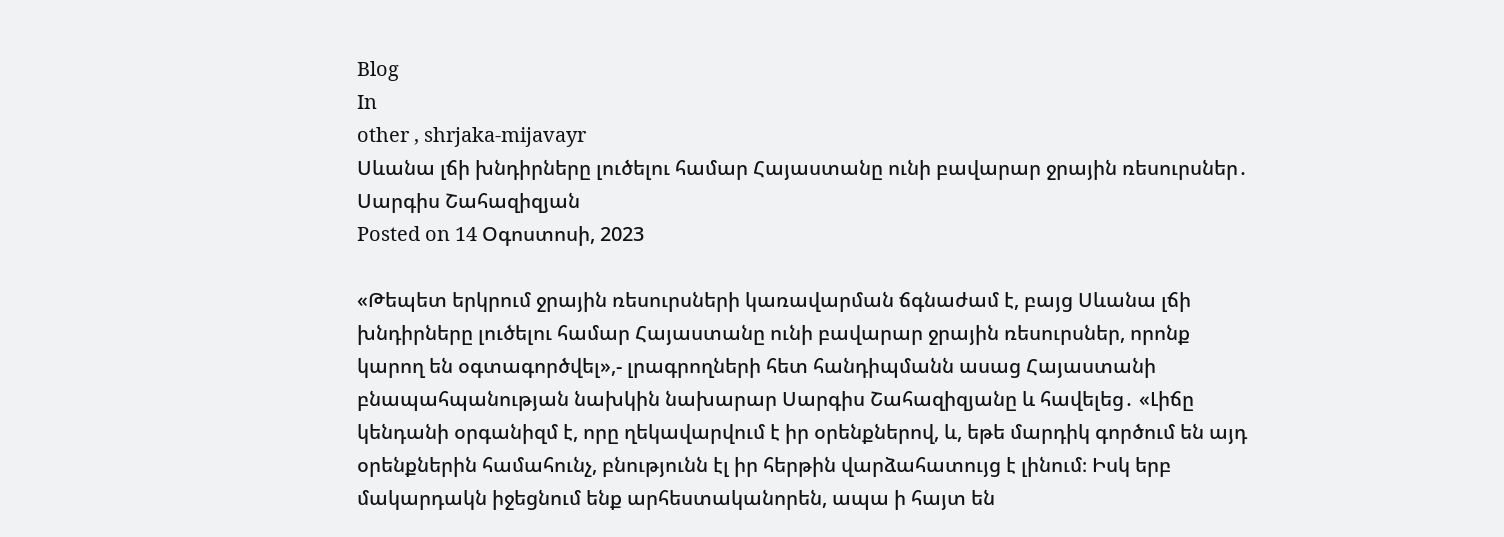Blog
In
other , shrjaka-mijavayr
Սևանա լճի խնդիրները լուծելու համար Հայաստանը ունի բավարար ջրային ռեսուրսներ․ Սարգիս Շահազիզյան
Posted on 14 Օգոստոսի, 2023

«Թեպետ երկրում ջրային ռեսուրսների կառավարման ճգնաժամ է, բայց Սևանա լճի խնդիրները լուծելու համար Հայաստանը ունի բավարար ջրային ռեսուրսներ, որոնք կարող են օգտագործվել»,- լրագրողների հետ հանդիպմանն ասաց Հայաստանի բնապահպանության նախկին նախարար Սարգիս Շահազիզյանը և հավելեց․ «Լիճը կենդանի օրգանիզմ է, որը ղեկավարվում է իր օրենքներով, և, եթե մարդիկ գործում են այդ օրենքներին համահունչ, բնությունն էլ իր հերթին վարձահատույց է լինում։ Իսկ երբ մակարդակն իջեցնում ենք արհեստականորեն, ապա ի հայտ են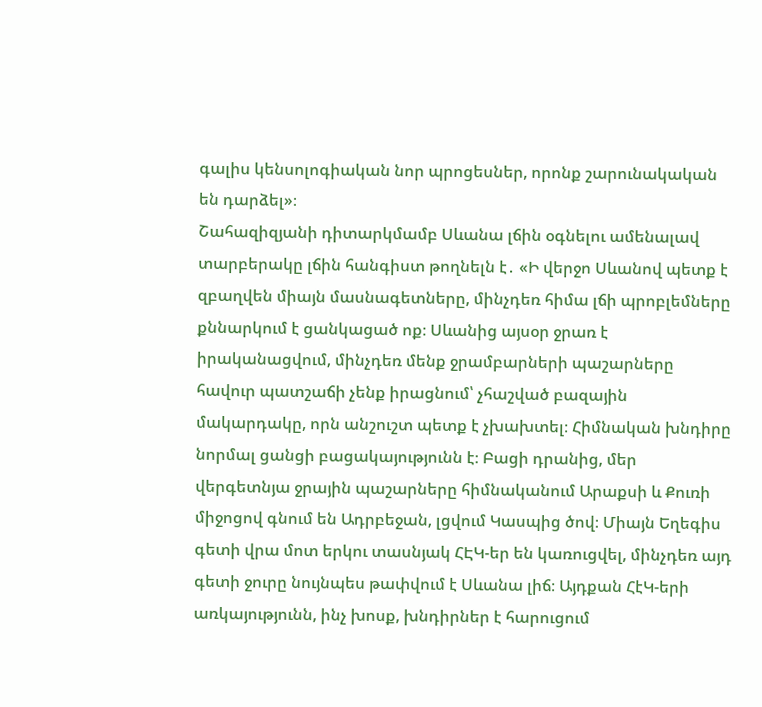գալիս կենսոլոգիական նոր պրոցեսներ, որոնք շարունակական են դարձել»։
Շահազիզյանի դիտարկմամբ Սևանա լճին օգնելու ամենալավ տարբերակը լճին հանգիստ թողնելն է․ «Ի վերջո Սևանով պետք է զբաղվեն միայն մասնագետները, մինչդեռ հիմա լճի պրոբլեմները քննարկում է ցանկացած ոք։ Սևանից այսօր ջրառ է իրականացվում, մինչդեռ մենք ջրամբարների պաշարները հավուր պատշաճի չենք իրացնում՝ չհաշված բազային մակարդակը, որն անշուշտ պետք է չխախտել։ Հիմնական խնդիրը նորմալ ցանցի բացակայությունն է։ Բացի դրանից, մեր վերգետնյա ջրային պաշարները հիմնականում Արաքսի և Քուռի միջոցով գնում են Ադրբեջան, լցվում Կասպից ծով։ Միայն Եղեգիս գետի վրա մոտ երկու տասնյակ ՀԷԿ-եր են կառուցվել, մինչդեռ այդ գետի ջուրը նույնպես թափվում է Սևանա լիճ։ Այդքան ՀէԿ-երի առկայությունն, ինչ խոսք, խնդիրներ է հարուցում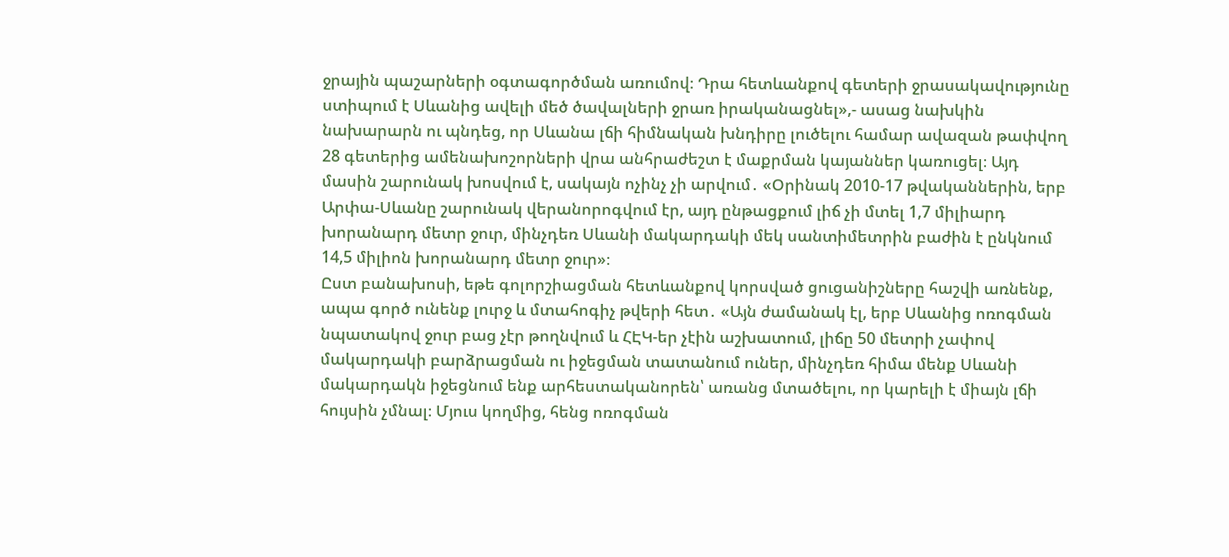ջրային պաշարների օգտագործման առումով։ Դրա հետևանքով գետերի ջրասակավությունը ստիպում է Սևանից ավելի մեծ ծավալների ջրառ իրականացնել»,- ասաց նախկին նախարարն ու պնդեց, որ Սևանա լճի հիմնական խնդիրը լուծելու համար ավազան թափվող 28 գետերից ամենախոշորների վրա անհրաժեշտ է մաքրման կայաններ կառուցել։ Այդ մասին շարունակ խոսվում է, սակայն ոչինչ չի արվում․ «Օրինակ 2010-17 թվականներին, երբ Արփա-Սևանը շարունակ վերանորոգվում էր, այդ ընթացքում լիճ չի մտել 1,7 միլիարդ խորանարդ մետր ջուր, մինչդեռ Սևանի մակարդակի մեկ սանտիմետրին բաժին է ընկնում 14,5 միլիոն խորանարդ մետր ջուր»։
Ըստ բանախոսի, եթե գոլորշիացման հետևանքով կորսված ցուցանիշները հաշվի առնենք, ապա գործ ունենք լուրջ և մտահոգիչ թվերի հետ․ «Այն ժամանակ էլ, երբ Սևանից ոռոգման նպատակով ջուր բաց չէր թողնվում և ՀԷԿ-եր չէին աշխատում, լիճը 50 մետրի չափով մակարդակի բարձրացման ու իջեցման տատանում ուներ, մինչդեռ հիմա մենք Սևանի մակարդակն իջեցնում ենք արհեստականորեն՝ առանց մտածելու, որ կարելի է միայն լճի հույսին չմնալ։ Մյուս կողմից, հենց ոռոգման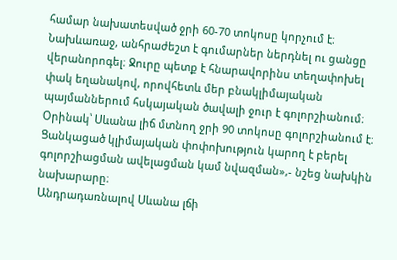համար նախատեսված ջրի 60-70 տոկոսը կորչում է։ Նախևառաջ, անհրաժեշտ է գումարներ ներդնել ու ցանցը վերանորոգել։ Ջուրը պետք է հնարավորինս տեղափոխել փակ եղանակով, որովհետև մեր բնակլիմայական պայմաններում հսկայական ծավալի ջուր է գոլորշիանում։ Օրինակ՝ Սևանա լիճ մտնող ջրի 90 տոկոսը գոլորշիանում է։ Ցանկացած կլիմայական փոփոխություն կարող է բերել գոլորշիացման ավելացման կամ նվազման»,- նշեց նախկին նախարարը։
Անդրադառնալով Սևանա լճի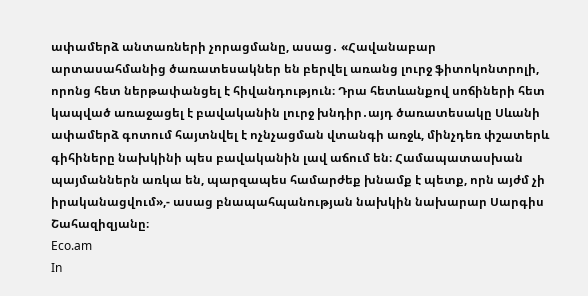ափամերձ անտառների չորացմանը, ասաց․ «Հավանաբար արտասահմանից ծառատեսակներ են բերվել առանց լուրջ ֆիտոկոնտրոլի, որոնց հետ ներթափանցել է հիվանդություն։ Դրա հետևանքով սոճիների հետ կապված առաջացել է բավականին լուրջ խնդիր․այդ ծառատեսակը Սևանի ափամերձ գոտում հայտնվել է ոչնչացման վտանգի առջև, մինչդեռ փշատերև գիհիները նախկինի պես բավականին լավ աճում են։ Համապատասխան պայմաններն առկա են, պարզապես համարժեք խնամք է պետք, որն այժմ չի իրականացվում»,- ասաց բնապահպանության նախկին նախարար Սարգիս Շահազիզյանը։
Eco.am
In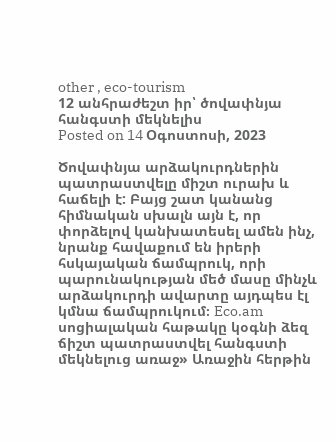other , eco-tourism
12 անհրաժեշտ իր՝ ծովափնյա հանգստի մեկնելիս
Posted on 14 Օգոստոսի, 2023

Ծովափնյա արձակուրդներին պատրաստվելը միշտ ուրախ և հաճելի է: Բայց շատ կանանց հիմնական սխալն այն է, որ փորձելով կանխատեսել ամեն ինչ, նրանք հավաքում են իրերի հսկայական ճամպրուկ, որի պարունակության մեծ մասը մինչև արձակուրդի ավարտը այդպես էլ կմնա ճամպրուկում։ Eco.am սոցիալական հաթակը կօգնի ձեզ ճիշտ պատրաստվել հանգստի մեկնելուց առաջ» Առաջին հերթին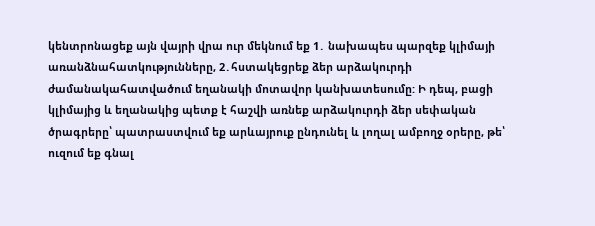կենտրոնացեք այն վայրի վրա ուր մեկնում եք 1․ նախապես պարզեք կլիմայի առանձնահատկությունները, 2․հստակեցրեք ձեր արձակուրդի ժամանակահատվածում եղանակի մոտավոր կանխատեսումը: Ի դեպ, բացի կլիմայից և եղանակից պետք է հաշվի առնեք արձակուրդի ձեր սեփական ծրագրերը՝ պատրաստվում եք արևայրուք ընդունել և լողալ ամբողջ օրերը, թե՝ ուզում եք գնալ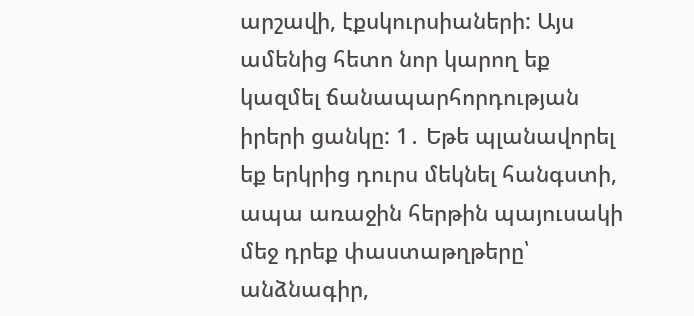արշավի, էքսկուրսիաների: Այս ամենից հետո նոր կարող եք կազմել ճանապարհորդության իրերի ցանկը: 1․ Եթե պլանավորել եք երկրից դուրս մեկնել հանգստի, ապա առաջին հերթին պայուսակի մեջ դրեք փաստաթղթերը՝ անձնագիր,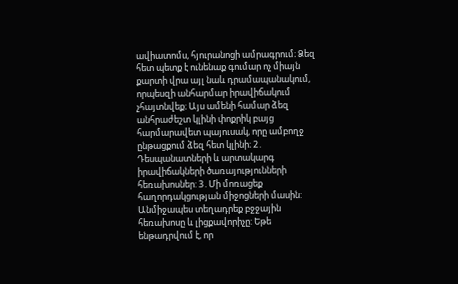ավիատոմս, հյուրանոցի ամրագրում։ Ձեզ հետ պետք է ունենաք գումար ոչ միայն քարտի վրա այլ նաև դրամապանակում, որպեսզի անհարմար իրավիճակում չհայտնվեք։ Այս ամենի համար ձեզ անհրաժեշտ կլինի փոքրիկ բայց հարմարավետ պայուսակ, որը ամբողջ ընթացքում ձեզ հետ կլինի։ 2․ Դեսպանատների և արտակարգ իրավիճակների ծառայությունների հեռախոսներ: 3․Մի մոռացեք հաղորդակցության միջոցների մասին: Անմիջապես տեղադրեք բջջային հեռախոսը և լիցքավորիչը: Եթե ենթադրվում է, որ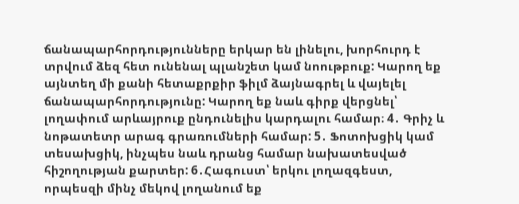ճանապարհորդությունները երկար են լինելու, խորհուրդ է տրվում ձեզ հետ ունենալ պլանշետ կամ նոութբուք: Կարող եք այնտեղ մի քանի հետաքրքիր ֆիլմ ձայնագրել և վայելել ճանապարհորդությունը: Կարող եք նաև գիրք վերցնել՝ լողափում արևայրուք ընդունելիս կարդալու համար։ 4․ Գրիչ և նոթատետր արագ գրառումների համար: 5․ Ֆոտոխցիկ կամ տեսախցիկ, ինչպես նաև դրանց համար նախատեսված հիշողության քարտեր: 6․Հագուստ՝ երկու լողազգեստ, որպեսզի մինչ մեկով լողանում եք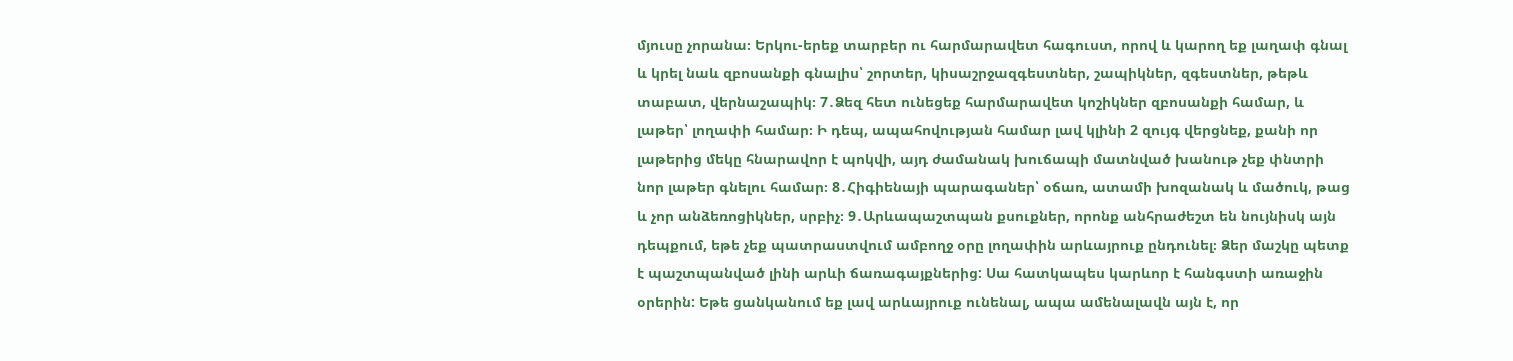մյուսը չորանա։ Երկու-երեք տարբեր ու հարմարավետ հագուստ, որով և կարող եք լաղափ գնալ և կրել նաև զբոսանքի գնալիս՝ շորտեր, կիսաշրջազգեստներ, շապիկներ, զգեստներ, թեթև տաբատ, վերնաշապիկ։ 7․Ձեզ հետ ունեցեք հարմարավետ կոշիկներ զբոսանքի համար, և լաթեր՝ լողափի համար։ Ի դեպ, ապահովության համար լավ կլինի 2 զույգ վերցնեք, քանի որ լաթերից մեկը հնարավոր է պոկվի, այդ ժամանակ խուճապի մատնված խանութ չեք փնտրի նոր լաթեր գնելու համար։ 8․Հիգիենայի պարագաներ՝ օճառ, ատամի խոզանակ և մածուկ, թաց և չոր անձեռոցիկներ, սրբիչ։ 9․Արևապաշտպան քսուքներ, որոնք անհրաժեշտ են նույնիսկ այն դեպքում, եթե չեք պատրաստվում ամբողջ օրը լողափին արևայրուք ընդունել։ Ձեր մաշկը պետք է պաշտպանված լինի արևի ճառագայքներից: Սա հատկապես կարևոր է հանգստի առաջին օրերին: Եթե ցանկանում եք լավ արևայրուք ունենալ, ապա ամենալավն այն է, որ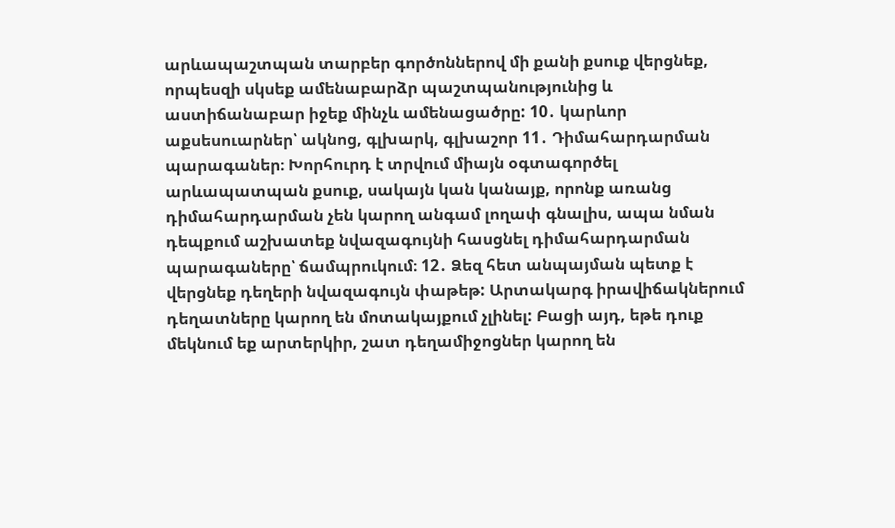արևապաշտպան տարբեր գործոններով մի քանի քսուք վերցնեք, որպեսզի սկսեք ամենաբարձր պաշտպանությունից և աստիճանաբար իջեք մինչև ամենացածրը: 10․ կարևոր աքսեսուարներ՝ ակնոց, գլխարկ, գլխաշոր 11․ Դիմահարդարման պարագաներ։ Խորհուրդ է տրվում միայն օգտագործել արևապատպան քսուք, սակայն կան կանայք, որոնք առանց դիմահարդարման չեն կարող անգամ լողափ գնալիս, ապա նման դեպքում աշխատեք նվազագույնի հասցնել դիմահարդարման պարագաները՝ ճամպրուկում։ 12․ Ձեզ հետ անպայման պետք է վերցնեք դեղերի նվազագույն փաթեթ: Արտակարգ իրավիճակներում դեղատները կարող են մոտակայքում չլինել: Բացի այդ, եթե դուք մեկնում եք արտերկիր, շատ դեղամիջոցներ կարող են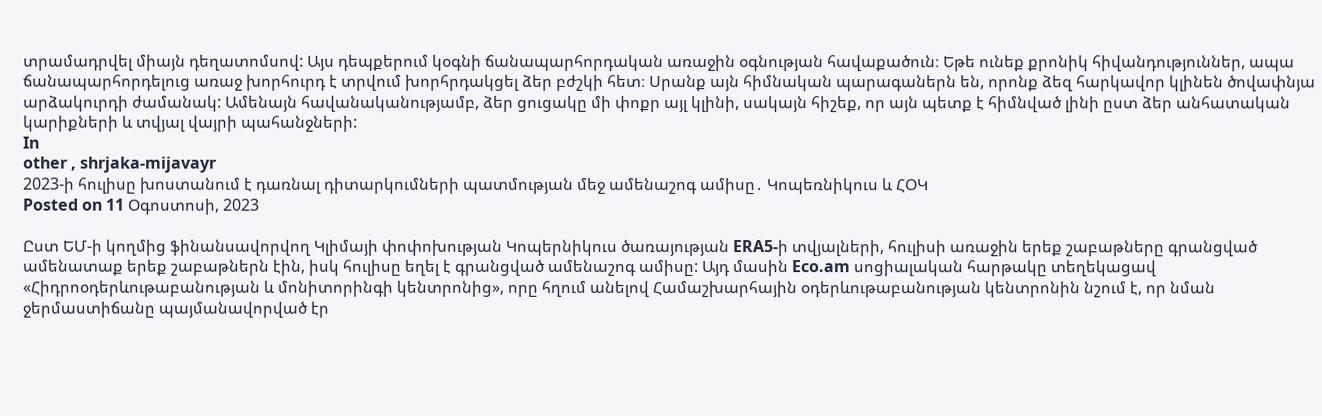տրամադրվել միայն դեղատոմսով: Այս դեպքերում կօգնի ճանապարհորդական առաջին օգնության հավաքածուն։ Եթե ունեք քրոնիկ հիվանդություններ, ապա ճանապարհորդելուց առաջ խորհուրդ է տրվում խորհրդակցել ձեր բժշկի հետ։ Սրանք այն հիմնական պարագաներն են, որոնք ձեզ հարկավոր կլինեն ծովափնյա արձակուրդի ժամանակ: Ամենայն հավանականությամբ, ձեր ցուցակը մի փոքր այլ կլինի, սակայն հիշեք, որ այն պետք է հիմնված լինի ըստ ձեր անհատական կարիքների և տվյալ վայրի պահանջների:
In
other , shrjaka-mijavayr
2023-ի հուլիսը խոստանում է դառնալ դիտարկումների պատմության մեջ ամենաշոգ ամիսը․ Կոպեռնիկուս և ՀՕԿ
Posted on 11 Օգոստոսի, 2023

Ըստ ԵՄ-ի կողմից ֆինանսավորվող Կլիմայի փոփոխության Կոպերնիկուս ծառայության ERA5-ի տվյալների, հուլիսի առաջին երեք շաբաթները գրանցված ամենատաք երեք շաբաթներն էին, իսկ հուլիսը եղել է գրանցված ամենաշոգ ամիսը: Այդ մասին Eco.am սոցիալական հարթակը տեղեկացավ «Հիդրոօդերևութաբանության և մոնիտորինգի կենտրոնից», որը հղում անելով Համաշխարհային օդերևութաբանության կենտրոնին նշում է, որ նման ջերմաստիճանը պայմանավորված էր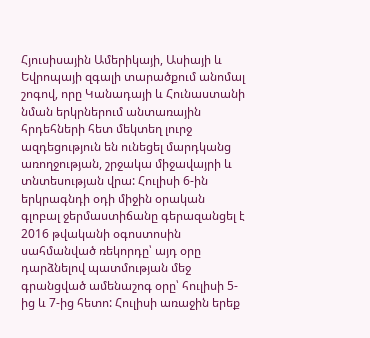Հյուսիսային Ամերիկայի, Ասիայի և Եվրոպայի զգալի տարածքում անոմալ շոգով, որը Կանադայի և Հունաստանի նման երկրներում անտառային հրդեհների հետ մեկտեղ լուրջ ազդեցություն են ունեցել մարդկանց առողջության, շրջակա միջավայրի և տնտեսության վրա: Հուլիսի 6-ին երկրագնդի օդի միջին օրական գլոբալ ջերմաստիճանը գերազանցել է 2016 թվականի օգոստոսին սահմանված ռեկորդը՝ այդ օրը դարձնելով պատմության մեջ գրանցված ամենաշոգ օրը՝ հուլիսի 5-ից և 7-ից հետո: Հուլիսի առաջին երեք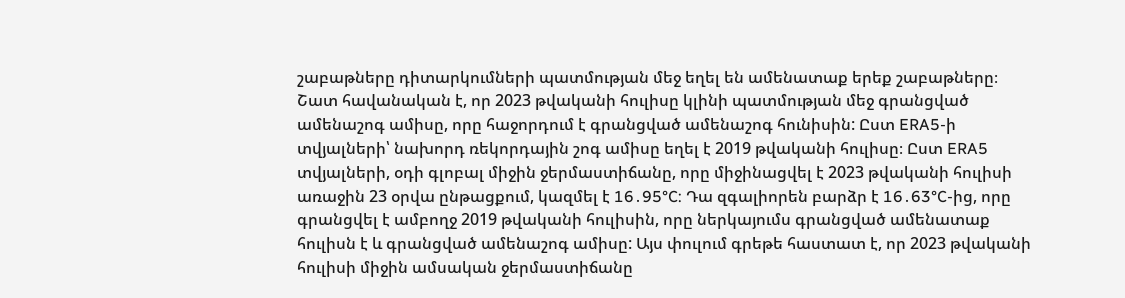շաբաթները դիտարկումների պատմության մեջ եղել են ամենատաք երեք շաբաթները։ Շատ հավանական է, որ 2023 թվականի հուլիսը կլինի պատմության մեջ գրանցված ամենաշոգ ամիսը, որը հաջորդում է գրանցված ամենաշոգ հունիսին: Ըստ ERA5-ի տվյալների՝ նախորդ ռեկորդային շոգ ամիսը եղել է 2019 թվականի հուլիսը։ Ըստ ERA5 տվյալների, օդի գլոբալ միջին ջերմաստիճանը, որը միջինացվել է 2023 թվականի հուլիսի առաջին 23 օրվա ընթացքում, կազմել է 16․95°C: Դա զգալիորեն բարձր է 16․63°C-ից, որը գրանցվել է ամբողջ 2019 թվականի հուլիսին, որը ներկայումս գրանցված ամենատաք հուլիսն է և գրանցված ամենաշոգ ամիսը: Այս փուլում գրեթե հաստատ է, որ 2023 թվականի հուլիսի միջին ամսական ջերմաստիճանը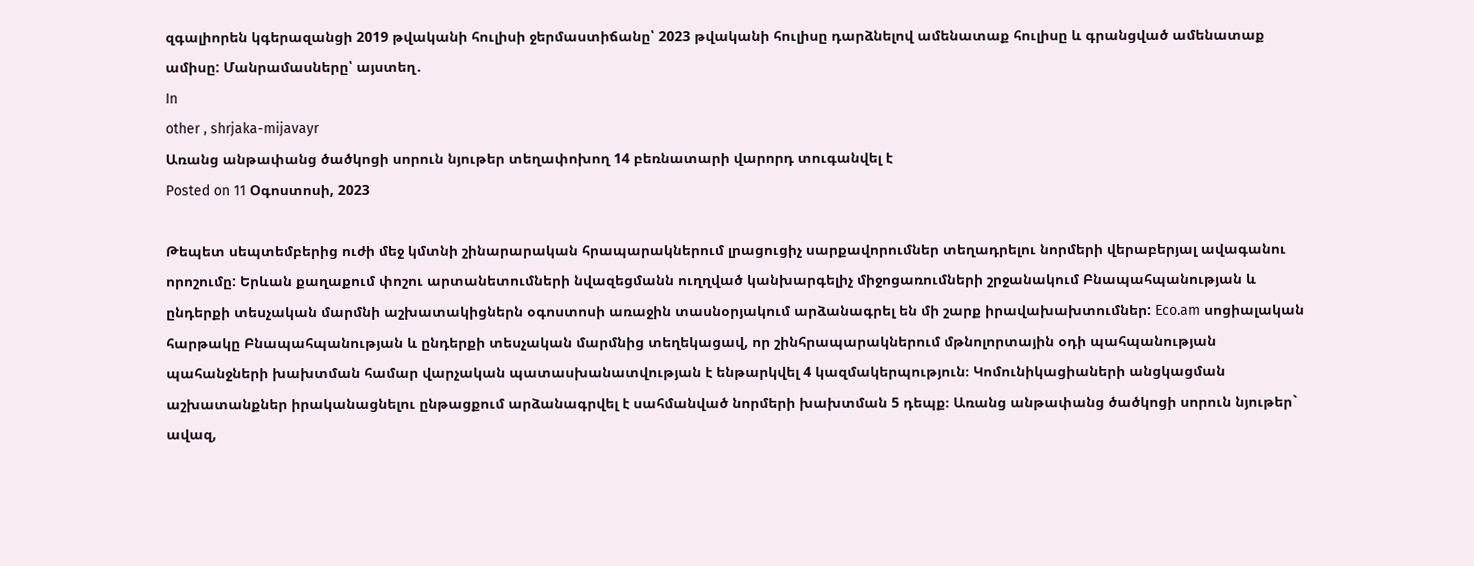զգալիորեն կգերազանցի 2019 թվականի հուլիսի ջերմաստիճանը՝ 2023 թվականի հուլիսը դարձնելով ամենատաք հուլիսը և գրանցված ամենատաք ամիսը: Մանրամասները՝ այստեղ․
In
other , shrjaka-mijavayr
Առանց անթափանց ծածկոցի սորուն նյութեր տեղափոխող 14 բեռնատարի վարորդ տուգանվել է
Posted on 11 Օգոստոսի, 2023

Թեպետ սեպտեմբերից ուժի մեջ կմտնի շինարարական հրապարակներում լրացուցիչ սարքավորումներ տեղադրելու նորմերի վերաբերյալ ավագանու որոշումը: Երևան քաղաքում փոշու արտանետումների նվազեցմանն ուղղված կանխարգելիչ միջոցառումների շրջանակում Բնապահպանության և ընդերքի տեսչական մարմնի աշխատակիցներն օգոստոսի առաջին տասնօրյակում արձանագրել են մի շարք իրավախախտումներ: Eco.am սոցիալական հարթակը Բնապահպանության և ընդերքի տեսչական մարմնից տեղեկացավ, որ շինհրապարակներում մթնոլորտային օդի պահպանության պահանջների խախտման համար վարչական պատասխանատվության է ենթարկվել 4 կազմակերպություն։ Կոմունիկացիաների անցկացման աշխատանքներ իրականացնելու ընթացքում արձանագրվել է սահմանված նորմերի խախտման 5 դեպք։ Առանց անթափանց ծածկոցի սորուն նյութեր` ավազ,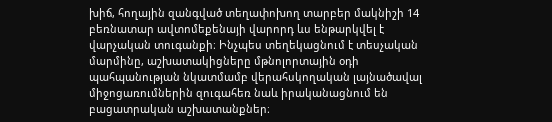խիճ, հողային զանգված տեղափոխող տարբեր մակնիշի 14 բեռնատար ավտոմեքենայի վարորդ ևս ենթարկվել է վարչական տուգանքի։ Ինչպես տեղեկացնում է տեսչական մարմինը, աշխատակիցները մթնոլորտային օդի պահպանության նկատմամբ վերահսկողական լայնածավալ միջոցառումներին զուգահեռ նաև իրականացնում են բացատրական աշխատանքներ։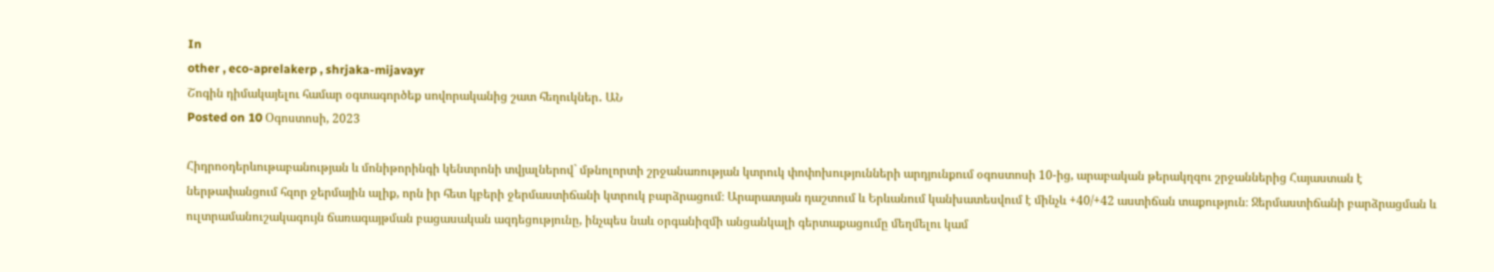In
other , eco-aprelakerp , shrjaka-mijavayr
Շոգին դիմակայելու համար օգտագործեք սովորականից շատ հեղուկներ․ ԱՆ
Posted on 10 Օգոստոսի, 2023

Հիդրոօդերևութաբանության և մոնիթորինգի կենտրոնի տվյալներով` մթնոլորտի շրջանառության կտրուկ փոփոխությունների արդյունքում օգոստոսի 10-ից, արաբական թերակղզու շրջաններից Հայաստան է ներթափանցում հզոր ջերմային ալիք, որն իր հետ կբերի ջերմաստիճանի կտրուկ բարձրացում։ Արարատյան դաշտում և Երևանում կանխատեսվում է մինչև +40/+42 աստիճան տաքություն։ Ջերմաստիճանի բարձրացման և ուլտրամանուշակագույն ճառագայթման բացասական ազդեցությունը, ինչպես նաև օրգանիզմի անցանկալի գերտաքացումը մեղմելու կամ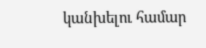կանխելու համար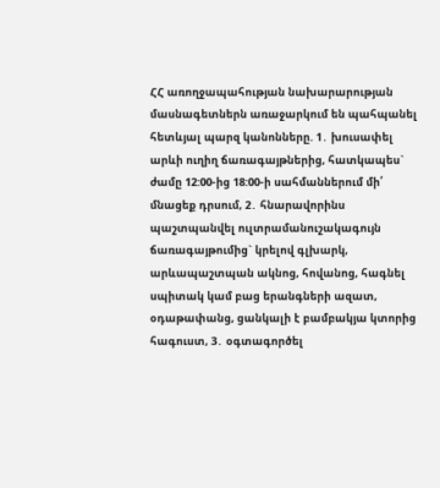ՀՀ առողջապահության նախարարության մասնագետներն առաջարկում են պահպանել հետևյալ պարզ կանոնները. 1․ խուսափել արևի ուղիղ ճառագայթներից, հատկապես` ժամը 12:00-ից 18:00-ի սահմաններում մի՛ մնացեք դրսում, 2․ հնարավորինս պաշտպանվել ուլտրամանուշակագույն ճառագայթումից` կրելով գլխարկ, արևապաշտպան ակնոց, հովանոց, հագնել սպիտակ կամ բաց երանգների ազատ, օդաթափանց, ցանկալի է բամբակյա կտորից հագուստ, 3․ օգտագործել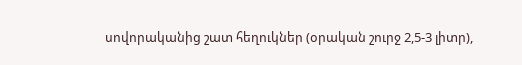սովորականից շատ հեղուկներ (օրական շուրջ 2,5-3 լիտր),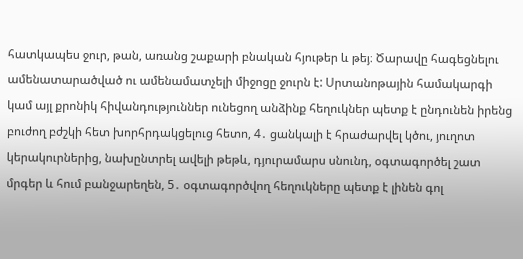հատկապես ջուր, թան, առանց շաքարի բնական հյութեր և թեյ։ Ծարավը հագեցնելու ամենատարածված ու ամենամատչելի միջոցը ջուրն է: Սրտանոթային համակարգի կամ այլ քրոնիկ հիվանդություններ ունեցող անձինք հեղուկներ պետք է ընդունեն իրենց բուժող բժշկի հետ խորհրդակցելուց հետո, 4․ ցանկալի է հրաժարվել կծու, յուղոտ կերակուրներից, նախընտրել ավելի թեթև, դյուրամարս սնունդ, օգտագործել շատ մրգեր և հում բանջարեղեն, 5․ օգտագործվող հեղուկները պետք է լինեն գոլ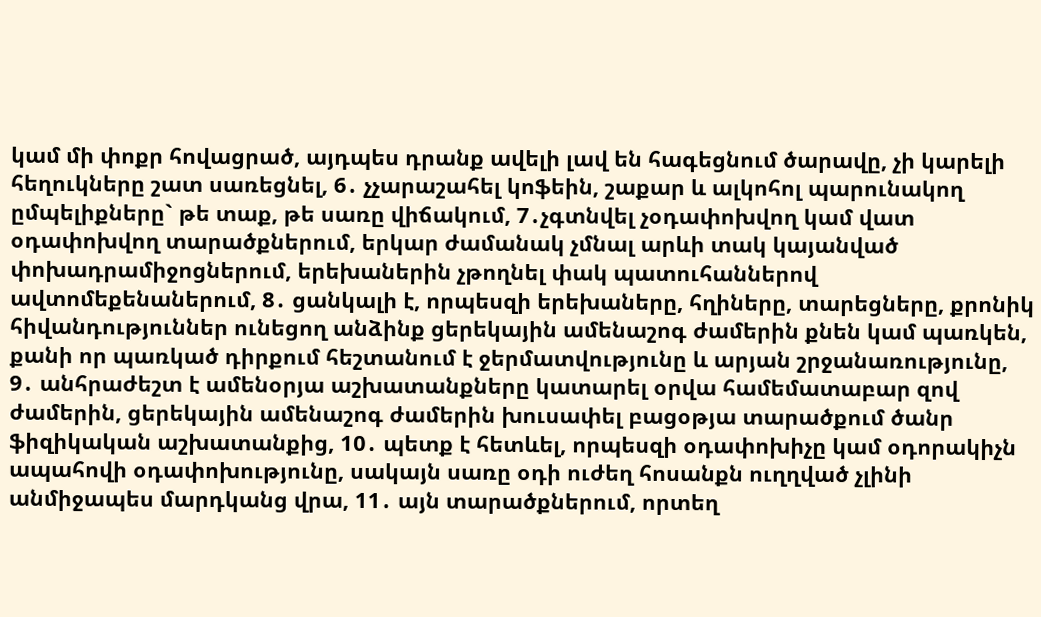կամ մի փոքր հովացրած, այդպես դրանք ավելի լավ են հագեցնում ծարավը, չի կարելի հեղուկները շատ սառեցնել, 6․ չչարաշահել կոֆեին, շաքար և ալկոհոլ պարունակող ըմպելիքները` թե տաք, թե սառը վիճակում, 7․չգտնվել չօդափոխվող կամ վատ օդափոխվող տարածքներում, երկար ժամանակ չմնալ արևի տակ կայանված փոխադրամիջոցներում, երեխաներին չթողնել փակ պատուհաններով ավտոմեքենաներում, 8․ ցանկալի է, որպեսզի երեխաները, հղիները, տարեցները, քրոնիկ հիվանդություններ ունեցող անձինք ցերեկային ամենաշոգ ժամերին քնեն կամ պառկեն, քանի որ պառկած դիրքում հեշտանում է ջերմատվությունը և արյան շրջանառությունը, 9․ անհրաժեշտ է ամենօրյա աշխատանքները կատարել օրվա համեմատաբար զով ժամերին, ցերեկային ամենաշոգ ժամերին խուսափել բացօթյա տարածքում ծանր ֆիզիկական աշխատանքից, 10․ պետք է հետևել, որպեսզի օդափոխիչը կամ օդորակիչն ապահովի օդափոխությունը, սակայն սառը օդի ուժեղ հոսանքն ուղղված չլինի անմիջապես մարդկանց վրա, 11․ այն տարածքներում, որտեղ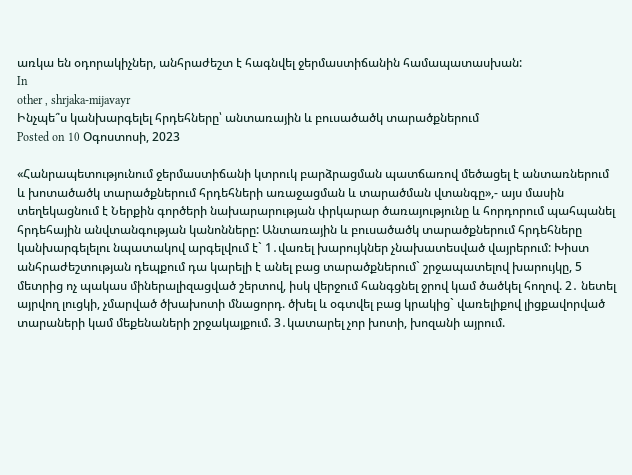առկա են օդորակիչներ, անհրաժեշտ է հագնվել ջերմաստիճանին համապատասխան:
In
other , shrjaka-mijavayr
Ինչպե՞ս կանխարգելել հրդեհները՝ անտառային և բուսածածկ տարածքներում
Posted on 10 Օգոստոսի, 2023

«Հանրապետությունում ջերմաստիճանի կտրուկ բարձրացման պատճառով մեծացել է անտառներում և խոտածածկ տարածքներում հրդեհների առաջացման և տարածման վտանգը»,- այս մասին տեղեկացնում է Ներքին գործերի նախարարության փրկարար ծառայությունը և հորդորում պահպանել հրդեհային անվտանգության կանոնները: Անտառային և բուսածածկ տարածքներում հրդեհները կանխարգելելու նպատակով արգելվում է` 1․վառել խարույկներ չնախատեսված վայրերում: Խիստ անհրաժեշտության դեպքում դա կարելի է անել բաց տարածքներում` շրջապատելով խարույկը, 5 մետրից ոչ պակաս միներալիզացված շերտով, իսկ վերջում հանգցնել ջրով կամ ծածկել հողով. 2․ նետել այրվող լուցկի, չմարված ծխախոտի մնացորդ. ծխել և օգտվել բաց կրակից` վառելիքով լիցքավորված տարաների կամ մեքենաների շրջակայքում. 3․կատարել չոր խոտի, խոզանի այրում.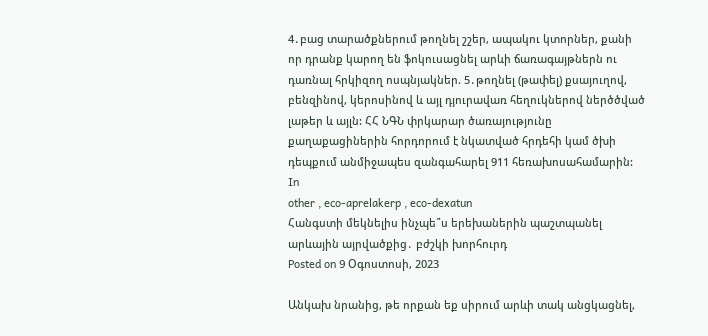4․բաց տարածքներում թողնել շշեր, ապակու կտորներ, քանի որ դրանք կարող են ֆոկուսացնել արևի ճառագայթներն ու դառնալ հրկիզող ոսպնյակներ. 5․թողնել (թափել) քսայուղով, բենզինով, կերոսինով և այլ դյուրավառ հեղուկներով ներծծված լաթեր և այլն: ՀՀ ՆԳՆ փրկարար ծառայությունը քաղաքացիներին հորդորում է նկատված հրդեհի կամ ծխի դեպքում անմիջապես զանգահարել 911 հեռախոսահամարին:
In
other , eco-aprelakerp , eco-dexatun
Հանգստի մեկնելիս ինչպե՞ս երեխաներին պաշտպանել արևային այրվածքից․ բժշկի խորհուրդ
Posted on 9 Օգոստոսի, 2023

Անկախ նրանից, թե որքան եք սիրում արևի տակ անցկացնել,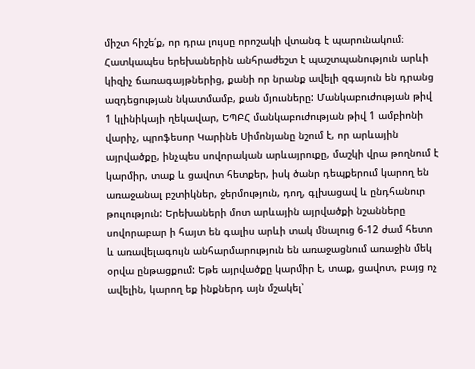միշտ հիշե՛ք, որ դրա լույսը որոշակի վտանգ է պարունակում։ Հատկապես երեխաներին անհրաժեշտ է պաշտպանություն արևի կիզիչ ճառագայթներից, քանի որ նրանք ավելի զգայուն են դրանց ազդեցության նկատմամբ, քան մյուսները: Մանկաբուժության թիվ 1 կլինիկայի ղեկավար, ԵՊԲՀ մանկաբուժության թիվ 1 ամբիոնի վարիչ, պրոֆեսոր Կարինե Սիմոնյանը նշում է, որ արևային այրվածքը, ինչպես սովորական արևայրուքը, մաշկի վրա թողնում է կարմիր, տաք և ցավոտ հետքեր, իսկ ծանր դեպքերում կարող են առաջանալ բշտիկներ, ջերմություն, դող, գլխացավ և ընդհանուր թուլություն: Երեխաների մոտ արևային այրվածքի նշանները սովորաբար ի հայտ են գալիս արևի տակ մնալուց 6-12 ժամ հետո և առավելագույն անհարմարություն են առաջացնում առաջին մեկ օրվա ընթացքում: Եթե այրվածքը կարմիր է, տաք, ցավոտ, բայց ոչ ավելին, կարող եք ինքներդ այն մշակել՝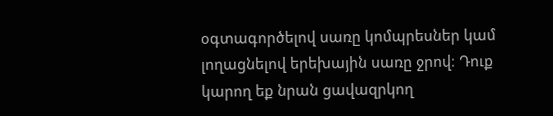օգտագործելով սառը կոմպրեսներ կամ լողացնելով երեխային սառը ջրով։ Դուք կարող եք նրան ցավազրկող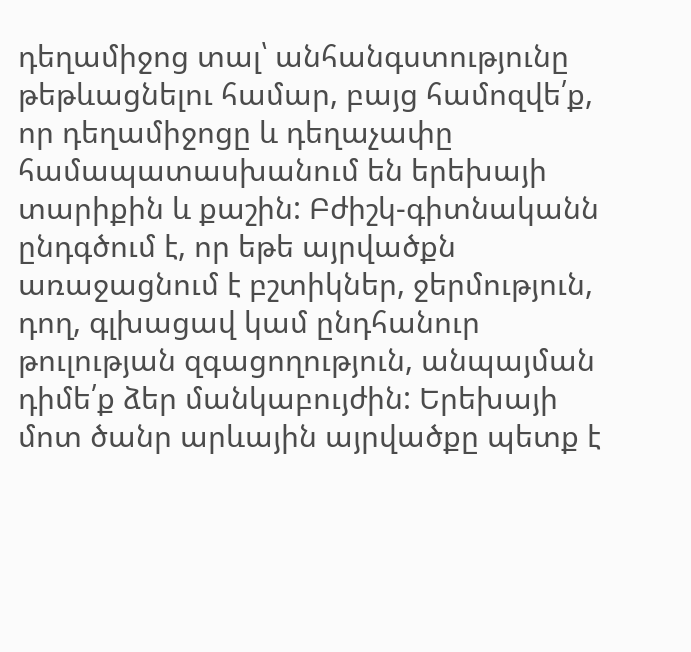դեղամիջոց տալ՝ անհանգստությունը թեթևացնելու համար, բայց համոզվե՛ք, որ դեղամիջոցը և դեղաչափը համապատասխանում են երեխայի տարիքին և քաշին: Բժիշկ-գիտնականն ընդգծում է, որ եթե այրվածքն առաջացնում է բշտիկներ, ջերմություն, դող, գլխացավ կամ ընդհանուր թուլության զգացողություն, անպայման դիմե՛ք ձեր մանկաբույժին: Երեխայի մոտ ծանր արևային այրվածքը պետք է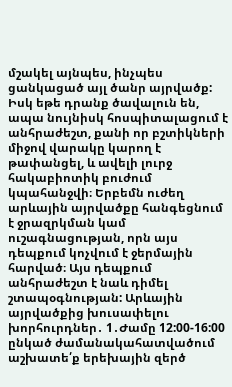մշակել այնպես, ինչպես ցանկացած այլ ծանր այրվածք: Իսկ եթե դրանք ծավալուն են, ապա նույնիսկ հոսպիտալացում է անհրաժեշտ, քանի որ բշտիկների միջով վարակը կարող է թափանցել, և ավելի լուրջ հակաբիոտիկ բուժում կպահանջվի։ Երբեմն ուժեղ արևային այրվածքը հանգեցնում է ջրազրկման կամ ուշագնացության, որն այս դեպքում կոչվում է ջերմային հարված։ Այս դեպքում անհրաժեշտ է նաև դիմել շտապօգնության: Արևային այրվածքից խուսափելու խորհուրդներ․ 1․Ժամը 12:00-16:00 ընկած ժամանակահատվածում աշխատե՛ք երեխային զերծ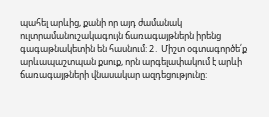պահել արևից, քանի որ այդ ժամանակ ուլտրամանուշակագույն ճառագայթներն իրենց գագաթնակետին են հասնում: 2․ Միշտ օգտագործե՛ք արևապաշտպան քսուք, որն արգելափակում է արևի ճառագայթների վնասակար ազդեցությունը: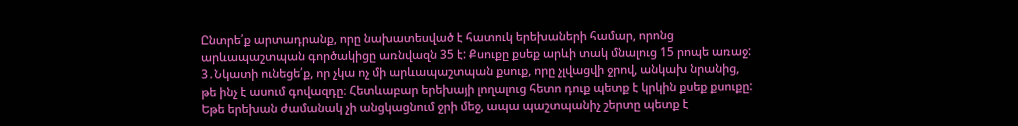Ընտրե՛ք արտադրանք, որը նախատեսված է հատուկ երեխաների համար, որոնց արևապաշտպան գործակիցը առնվազն 35 է: Քսուքը քսեք արևի տակ մնալուց 15 րոպե առաջ: 3․Նկատի ունեցե՛ք, որ չկա ոչ մի արևապաշտպան քսուք, որը չլվացվի ջրով, անկախ նրանից, թե ինչ է ասում գովազդը։ Հետևաբար երեխայի լողալուց հետո դուք պետք է կրկին քսեք քսուքը: Եթե երեխան ժամանակ չի անցկացնում ջրի մեջ, ապա պաշտպանիչ շերտը պետք է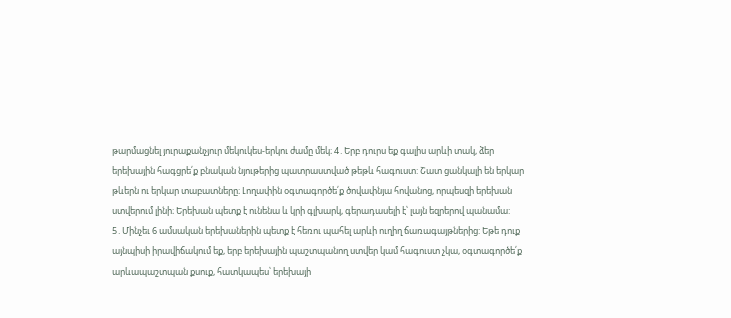թարմացնել յուրաքանչյուր մեկուկես-երկու ժամը մեկ։ 4․Երբ դուրս եք գալիս արևի տակ, ձեր երեխային հագցրե՛ք բնական նյութերից պատրաստված թեթև հագուստ: Շատ ցանկալի են երկար թևերն ու երկար տաբատները։ Լողափին օգտագործե՛ք ծովափնյա հովանոց, որպեսզի երեխան ստվերում լինի։ Երեխան պետք է ունենա և կրի գլխարկ, գերադասելի է՝ լայն եզրերով պանամա: 5․Մինչեւ 6 ամսական երեխաներին պետք է հեռու պահել արևի ուղիղ ճառագայթներից: Եթե դուք այնպիսի իրավիճակում եք, երբ երեխային պաշտպանող ստվեր կամ հագուստ չկա, օգտագործե՛ք արևապաշտպան քսուք, հատկապես՝ երեխայի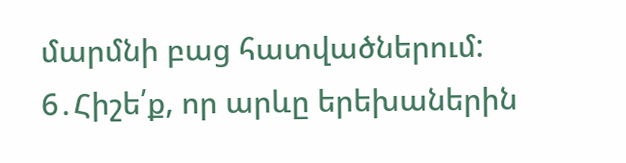մարմնի բաց հատվածներում: 6․Հիշե՛ք, որ արևը երեխաներին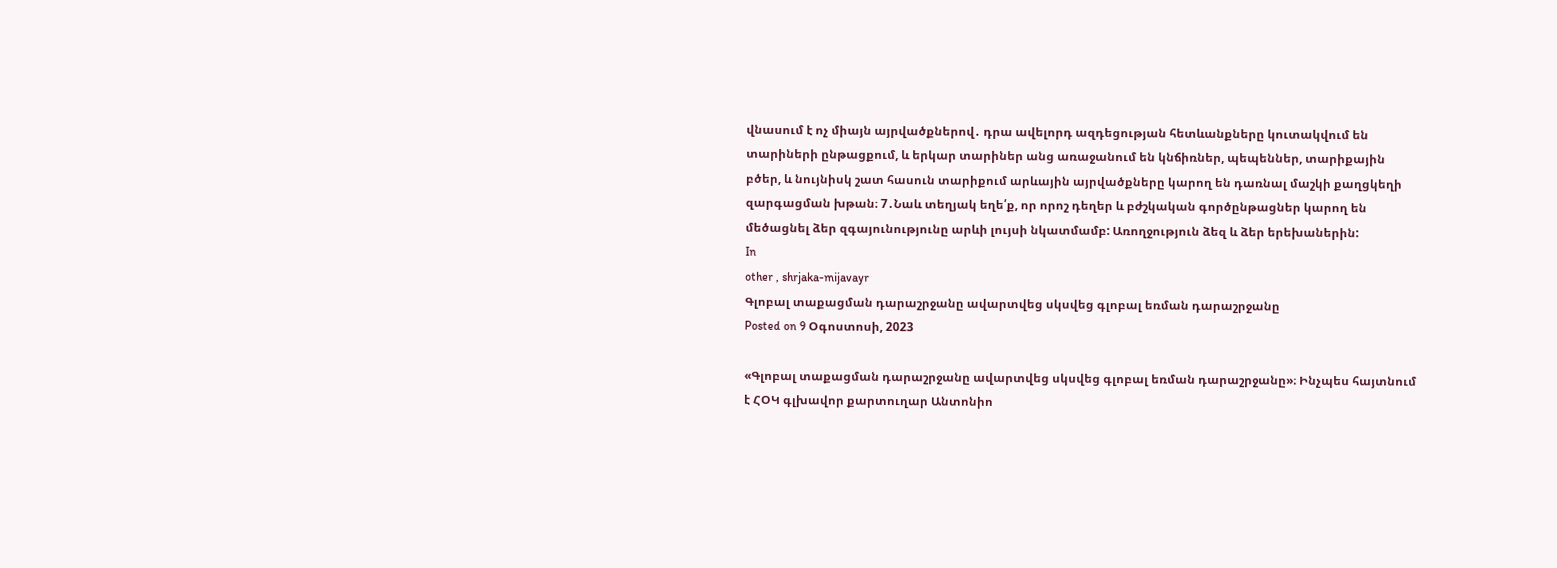վնասում է ոչ միայն այրվածքներով․ դրա ավելորդ ազդեցության հետևանքները կուտակվում են տարիների ընթացքում, և երկար տարիներ անց առաջանում են կնճիռներ, պեպեններ, տարիքային բծեր, և նույնիսկ շատ հասուն տարիքում արևային այրվածքները կարող են դառնալ մաշկի քաղցկեղի զարգացման խթան։ 7․Նաև տեղյակ եղե՛ք, որ որոշ դեղեր և բժշկական գործընթացներ կարող են մեծացնել ձեր զգայունությունը արևի լույսի նկատմամբ: Առողջություն ձեզ և ձեր երեխաներին:
In
other , shrjaka-mijavayr
Գլոբալ տաքացման դարաշրջանը ավարտվեց սկսվեց գլոբալ եռման դարաշրջանը
Posted on 9 Օգոստոսի, 2023

«Գլոբալ տաքացման դարաշրջանը ավարտվեց սկսվեց գլոբալ եռման դարաշրջանը»։ Ինչպես հայտնում է ՀՕԿ գլխավոր քարտուղար Անտոնիո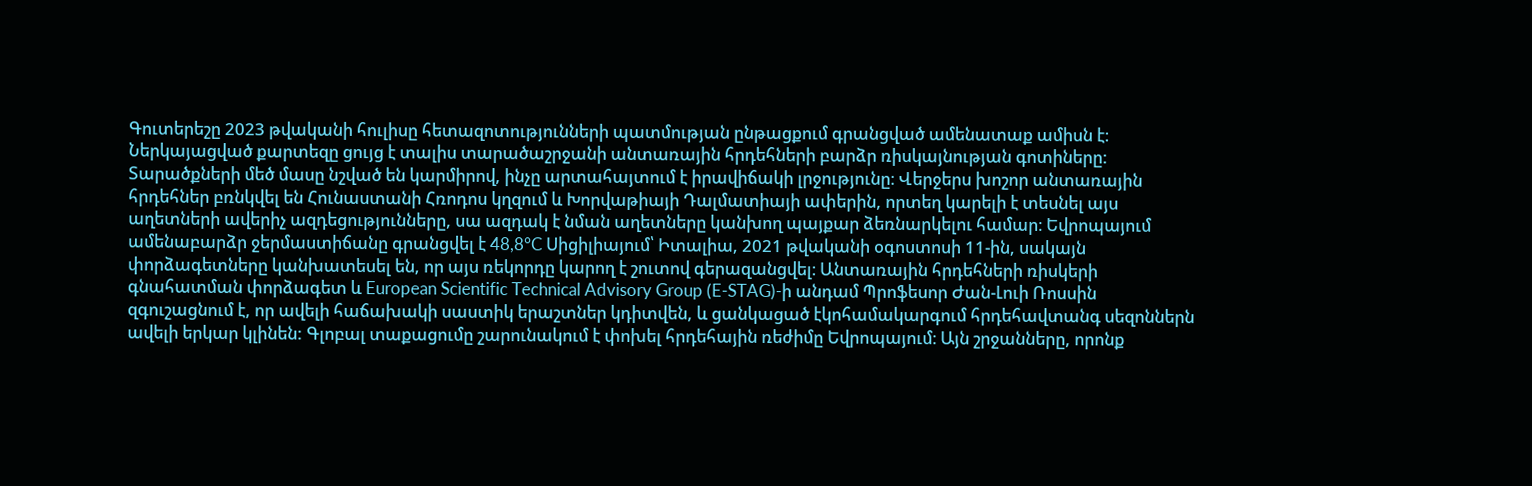Գուտերեշը 2023 թվականի հուլիսը հետազոտությունների պատմության ընթացքում գրանցված ամենատաք ամիսն է։ Ներկայացված քարտեզը ցույց է տալիս տարածաշրջանի անտառային հրդեհների բարձր ռիսկայնության գոտիները: Տարածքների մեծ մասը նշված են կարմիրով, ինչը արտահայտում է իրավիճակի լրջությունը։ Վերջերս խոշոր անտառային հրդեհներ բռնկվել են Հունաստանի Հռոդոս կղզում և Խորվաթիայի Դալմատիայի ափերին, որտեղ կարելի է տեսնել այս աղետների ավերիչ ազդեցությունները, սա ազդակ է նման աղետները կանխող պայքար ձեռնարկելու համար։ Եվրոպայում ամենաբարձր ջերմաստիճանը գրանցվել է 48,8°C Սիցիլիայում՝ Իտալիա, 2021 թվականի օգոստոսի 11-ին, սակայն փորձագետները կանխատեսել են, որ այս ռեկորդը կարող է շուտով գերազանցվել։ Անտառային հրդեհների ռիսկերի գնահատման փորձագետ և European Scientific Technical Advisory Group (E-STAG)-ի անդամ Պրոֆեսոր Ժան-Լուի Ռոսսին զգուշացնում է, որ ավելի հաճախակի սաստիկ երաշտներ կդիտվեն, և ցանկացած էկոհամակարգում հրդեհավտանգ սեզոններն ավելի երկար կլինեն: Գլոբալ տաքացումը շարունակում է փոխել հրդեհային ռեժիմը Եվրոպայում։ Այն շրջանները, որոնք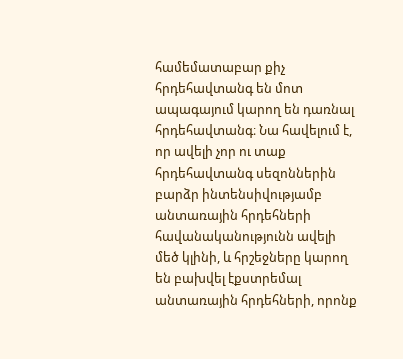համեմատաբար քիչ հրդեհավտանգ են մոտ ապագայում կարող են դառնալ հրդեհավտանգ։ Նա հավելում է, որ ավելի չոր ու տաք հրդեհավտանգ սեզոններին բարձր ինտենսիվությամբ անտառային հրդեհների հավանականությունն ավելի մեծ կլինի, և հրշեջները կարող են բախվել էքստրեմալ անտառային հրդեհների, որոնք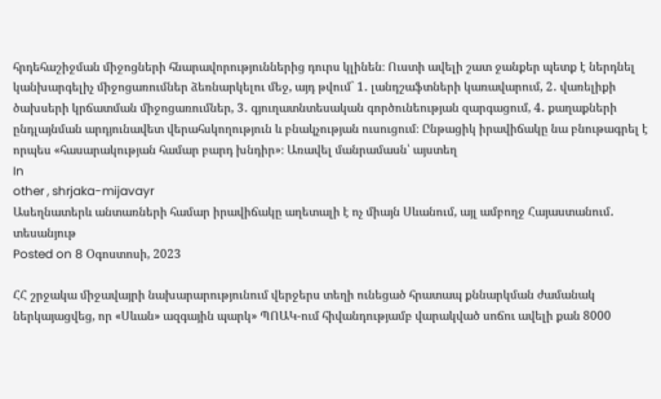հրդեհաշիջման միջոցների հնարավորություններից դուրս կլինեն։ Ուստի ավելի շատ ջանքեր պետք է ներդնել կանխարգելիչ միջոցառումներ ձեռնարկելու մեջ, այդ թվում` 1․ լանդշաֆտների կառավարում, 2․ վառելիքի ծախսերի կրճատման միջոցառումներ, 3․ գյուղատնտեսական գործունեության զարգացում, 4․ քաղաքների ընդլայնման արդյունավետ վերահսկողություն և բնակչության ուսուցում։ Ընթացիկ իրավիճակը նա բնութագրել է որպես «հասարակության համար բարդ խնդիր»։ Առավել մանրամասն՝ այստեղ
In
other , shrjaka-mijavayr
Ասեղնատերև անտառների համար իրավիճակը աղետալի է ոչ միայն Սևանում, այլ ամբողջ Հայաստանում․ տեսանյութ
Posted on 8 Օգոստոսի, 2023

ՀՀ շրջակա միջավայրի նախարարությունում վերջերս տեղի ունեցած հրատապ քննարկման ժամանակ ներկայացվեց, որ «Սևան» ազգային պարկ» ՊՈԱԿ-ում հիվանդությամբ վարակված սոճու ավելի քան 8000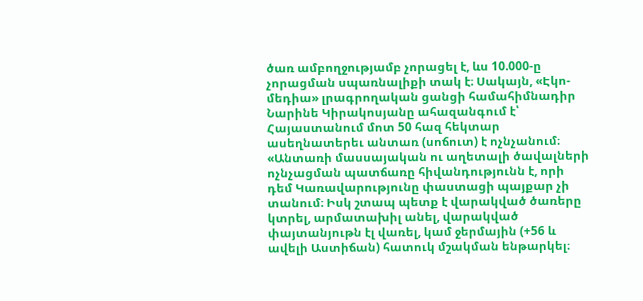ծառ ամբողջությամբ չորացել է, ևս 10.000-ը չորացման սպառնալիքի տակ է։ Սակայն, «Էկո-մեդիա» լրագրողական ցանցի համահիմնադիր Նարինե Կիրակոսյանը ահազանգում է՝ Հայաստանում մոտ 50 հազ հեկտար ասեղնատերեւ անտառ (սոճուտ) է ոչնչանում։ «Անտառի մասսայական ու աղետալի ծավալների ոչնչացման պատճառը հիվանդությունն է, որի դեմ Կառավարությունը փաստացի պայքար չի տանում։ Իսկ շտապ պետք է վարակված ծառերը կտրել, արմատախիլ անել, վարակված փայտանյութն էլ վառել, կամ ջերմային (+56 և ավելի Աստիճան) հատուկ մշակման ենթարկել։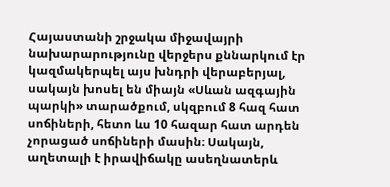Հայաստանի շրջակա միջավայրի նախարարությունը վերջերս քննարկում էր կազմակերպել այս խնդրի վերաբերյալ, սակայն խոսել են միայն «Սևան ազգային պարկի» տարածքում, սկզբում 8 հազ հատ սոճիների, հետո ևս 10 հազար հատ արդեն չորացած սոճիների մասին։ Սակայն, աղետալի է իրավիճակը ասեղնատերև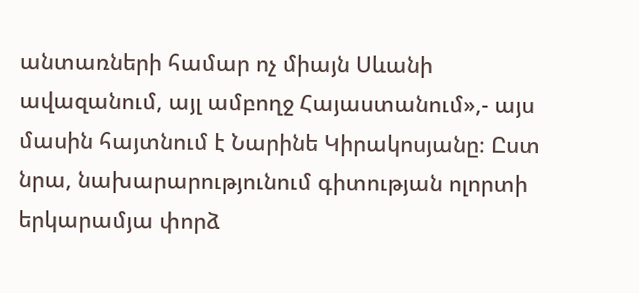անտառների համար ոչ միայն Սևանի ավազանում, այլ ամբողջ Հայաստանում»,- այս մասին հայտնում է Նարինե Կիրակոսյանը։ Ըստ նրա, նախարարությունում գիտության ոլորտի երկարամյա փորձ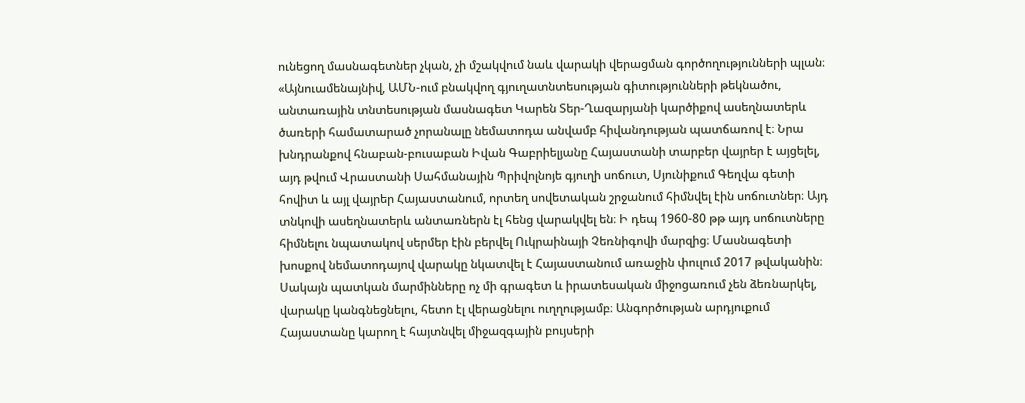ունեցող մասնագետներ չկան, չի մշակվում նաև վարակի վերացման գործողությունների պլան։ «Այնուամենայնիվ, ԱՄՆ-ում բնակվող գյուղատնտեսության գիտությունների թեկնածու, անտառային տնտեսության մասնագետ Կարեն Տեր-Ղազարյանի կարծիքով ասեղնատերև ծառերի համատարած չորանալը նեմատոդա անվամբ հիվանդության պատճառով է։ Նրա խնդրանքով հնաբան-բուսաբան Իվան Գաբրիելյանը Հայաստանի տարբեր վայրեր է այցելել, այդ թվում Վրաստանի Սահմանային Պրիվոլնոյե գյուղի սոճուտ, Սյունիքում Գեղվա գետի հովիտ և այլ վայրեր Հայաստանում, որտեղ սովետական շրջանում հիմնվել էին սոճուտներ։ Այդ տնկովի ասեղնատերև անտառներն էլ հենց վարակվել են։ Ի դեպ 1960-80 թթ այդ սոճուտները հիմնելու նպատակով սերմեր էին բերվել Ուկրաինայի Չեռնիգովի մարզից։ Մասնագետի խոսքով նեմատոդայով վարակը նկատվել է Հայաստանում առաջին փուլում 2017 թվականին։ Սակայն պատկան մարմինները ոչ մի գրագետ և իրատեսական միջոցառում չեն ձեռնարկել, վարակը կանգնեցնելու, հետո էլ վերացնելու ուղղությամբ։ Անգործության արդյուքում Հայաստանը կարող է հայտնվել միջազգային բույսերի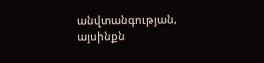անվտանգության, այսինքն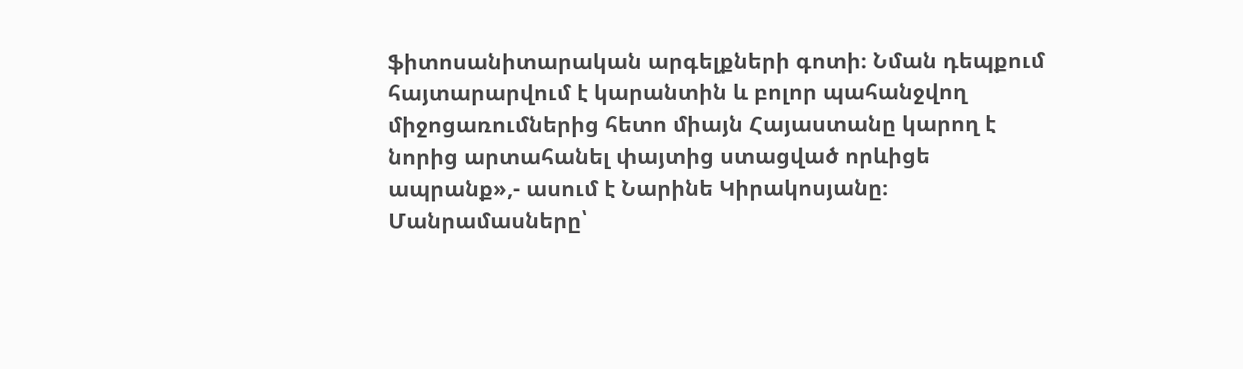ֆիտոսանիտարական արգելքների գոտի։ Նման դեպքում հայտարարվում է կարանտին և բոլոր պահանջվող միջոցառումներից հետո միայն Հայաստանը կարող է նորից արտահանել փայտից ստացված որևիցե ապրանք»,- ասում է Նարինե Կիրակոսյանը։ Մանրամասները՝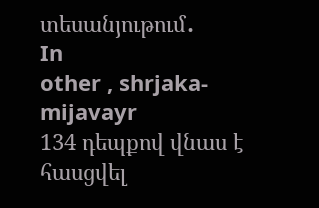տեսանյութում․
In
other , shrjaka-mijavayr
134 դեպքով վնաս է հասցվել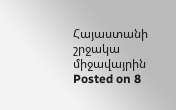Հայաստանի շրջակա միջավայրին
Posted on 8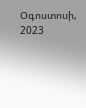Օգոստոսի, 2023